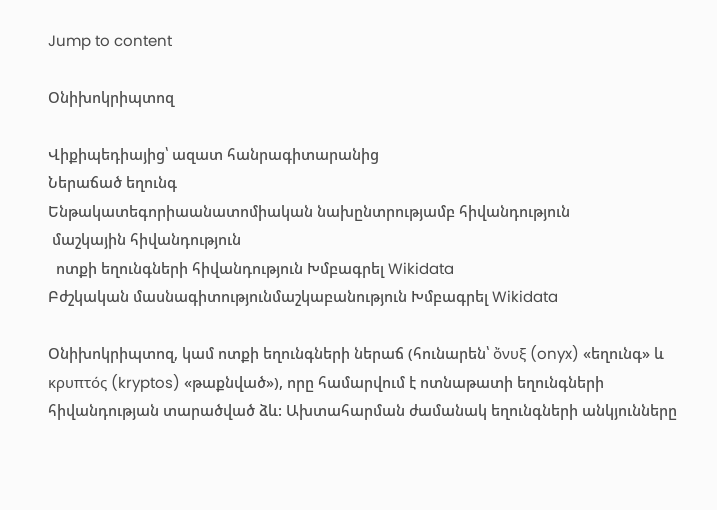Jump to content

Օնիխոկրիպտոզ

Վիքիպեդիայից՝ ազատ հանրագիտարանից
Ներաճած եղունգ
Ենթակատեգորիաանատոմիական նախընտրությամբ հիվանդություն
 մաշկային հիվանդություն
  ոտքի եղունգների հիվանդություն Խմբագրել Wikidata
Բժշկական մասնագիտությունմաշկաբանություն Խմբագրել Wikidata

Օնիխոկրիպտոզ, կամ ոտքի եղունգների ներաճ (հունարեն՝ ὄνυξ (onyx) «եղունգ» և κρυπτός (kryptos) «թաքնված»), որը համարվում է ոտնաթատի եղունգների հիվանդության տարածված ձև: Ախտահարման ժամանակ եղունգների անկյունները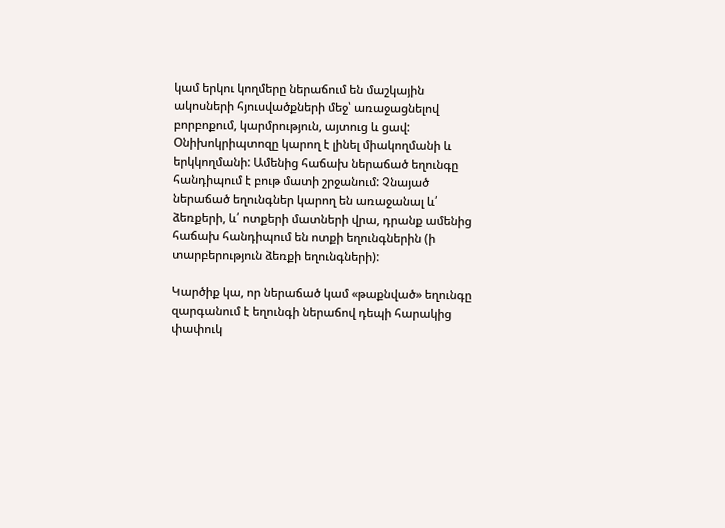կամ երկու կողմերը ներաճում են մաշկային ակոսների հյուսվածքների մեջ՝ առաջացնելով բորբոքում, կարմրություն, այտուց և ցավ: Օնիխոկրիպտոզը կարող է լինել միակողմանի և երկկողմանի: Ամենից հաճախ ներաճած եղունգը հանդիպում է բութ մատի շրջանում: Չնայած ներաճած եղունգներ կարող են առաջանալ և՛ ձեռքերի, և՛ ոտքերի մատների վրա, դրանք ամենից հաճախ հանդիպում են ոտքի եղունգներին (ի տարբերություն ձեռքի եղունգների):

Կարծիք կա, որ ներաճած կամ «թաքնված» եղունգը զարգանում է եղունգի ներաճով դեպի հարակից փափուկ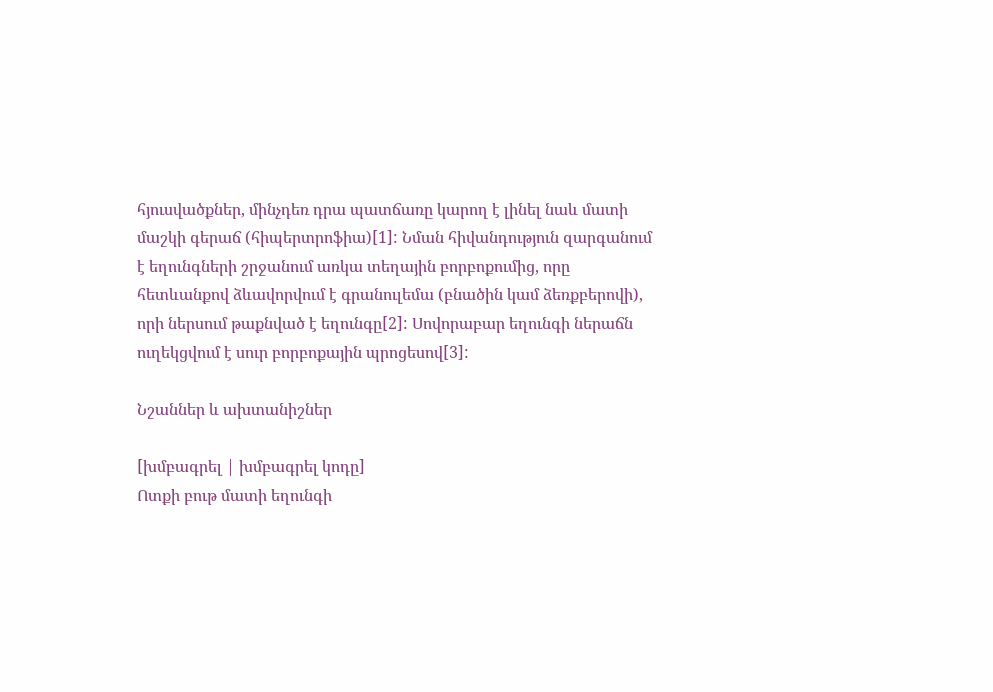հյուսվածքներ, մինչդեռ դրա պատճառը կարող է լինել նաև մատի մաշկի գերաճ (հիպերտրոֆիա)[1]: Նման հիվանդություն զարգանում է եղունգների շրջանում առկա տեղային բորբոքումից, որը հետևանքով ձևավորվում է գրանուլեմա (բնածին կամ ձեռքբերովի), որի ներսում թաքնված է եղունգը[2]: Սովորաբար եղունգի ներաճն ուղեկցվում է սուր բորբոքային պրոցեսով[3]:

Նշաններ և ախտանիշներ

[խմբագրել | խմբագրել կոդը]
Ոտքի բութ մատի եղունգի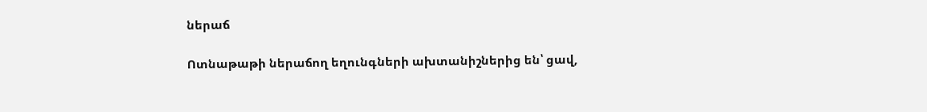ներաճ

Ոտնաթաթի ներաճող եղունգների ախտանիշներից են՝ ցավ,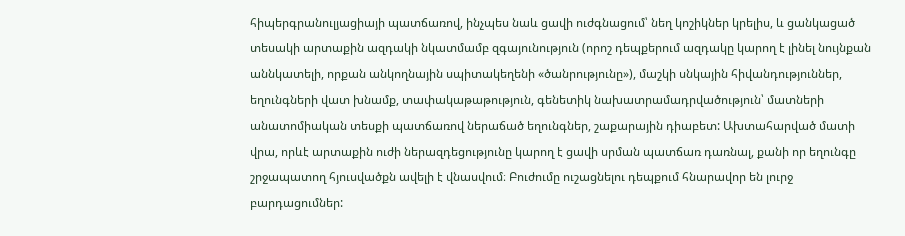հիպերգրանուլյացիայի պատճառով, ինչպես նաև ցավի ուժգնացում՝ նեղ կոշիկներ կրելիս, և ցանկացած տեսակի արտաքին ազդակի նկատմամբ զգայունություն (որոշ դեպքերում ազդակը կարող է լինել նույնքան աննկատելի, որքան անկողնային սպիտակեղենի «ծանրությունը»), մաշկի սնկային հիվանդություններ, եղունգների վատ խնամք, տափակաթաթություն, գենետիկ նախատրամադրվածություն՝ մատների անատոմիական տեսքի պատճառով ներաճած եղունգներ, շաքարային դիաբետ: Ախտահարված մատի վրա, որևէ արտաքին ուժի ներազդեցությունը կարող է ցավի սրման պատճառ դառնալ, քանի որ եղունգը շրջապատող հյուսվածքն ավելի է վնասվում։ Բուժումը ուշացնելու դեպքում հնարավոր են լուրջ բարդացումներ: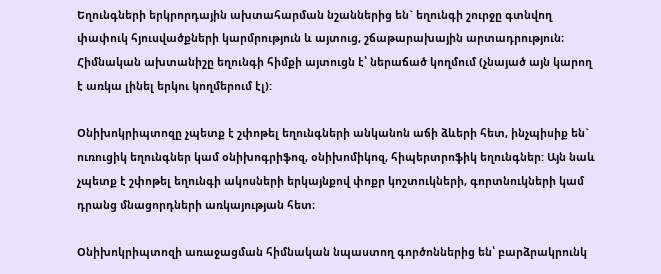Եղունգների երկրորդային ախտահարման նշաններից են` եղունգի շուրջը գտնվող փափուկ հյուսվածքների կարմրություն և այտուց, շճաթարախային արտադրություն։ Հիմնական ախտանիշը եղունգի հիմքի այտուցն է՝ ներաճած կողմում (չնայած այն կարող է առկա լինել երկու կողմերում էլ):

Օնիխոկրիպտոզը չպետք է շփոթել եղունգների անկանոն աճի ձևերի հետ, ինչպիսիք են` ուռուցիկ եղունգներ կամ օնիխոգրիֆոզ, օնիխոմիկոզ, հիպերտրոֆիկ եղունգներ: Այն նաև չպետք է շփոթել եղունգի ակոսների երկայնքով փոքր կոշտուկների, գորտնուկների կամ դրանց մնացորդների առկայության հետ։

Օնիխոկրիպտոզի առաջացման հիմնական նպաստող գործոններից են՝ բարձրակրունկ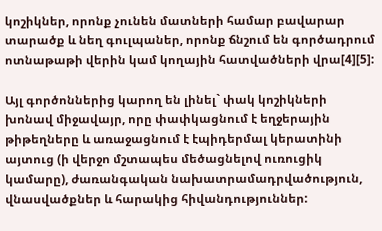կոշիկներ, որոնք չունեն մատների համար բավարար տարածք և նեղ գուլպաներ, որոնք ճնշում են գործադրում ոտնաթաթի վերին կամ կողային հատվածների վրա[4][5]:

Այլ գործոններից կարող են լինել` փակ կոշիկների խոնավ միջավայր, որը փափկացնում է եղջերային թիթեղները և առաջացնում է էպիդերմալ կերատինի այտուց (ի վերջո մշտապես մեծացնելով ուռուցիկ կամարը), ժառանգական նախատրամադրվածություն, վնասվածքներ և հարակից հիվանդություններ: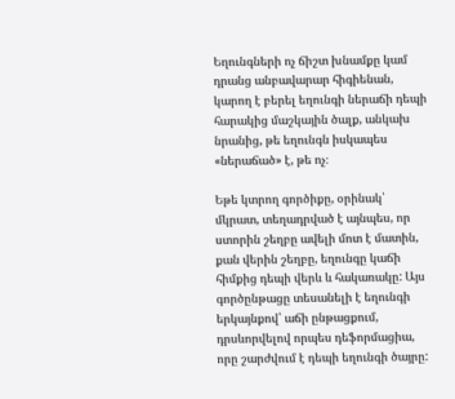Եղունգների ոչ ճիշտ խնամքը կամ դրանց անբավարար հիգիենան, կարող է բերել եղունգի ներաճի դեպի հարակից մաշկային ծալք, անկախ նրանից, թե եղունգն իսկապես «ներաճած» է, թե ոչ։

Եթե կտրող գործիքը, օրինակ՝ մկրատ, տեղադրված է այնպես, որ ստորին շեղբը ավելի մոտ է մատին, քան վերին շեղբը, եղունգը կաճի հիմքից դեպի վերև և հակառակը: Այս գործընթացը տեսանելի է եղունգի երկայնքով՝ աճի ընթացքում, դրսևորվելով որպես դեֆորմացիա, որը շարժվում է դեպի եղունգի ծայրը: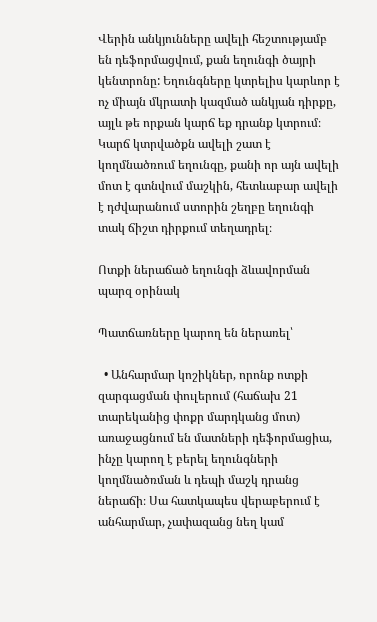Վերին անկյունները ավելի հեշտությամբ են դեֆորմացվում, քան եղունգի ծայրի կենտրոնը: Եղունգները կտրելիս կարևոր է ոչ միայն մկրատի կազմած անկյան դիրքը, այլև թե որքան կարճ եք դրանք կտրում։ Կարճ կտրվածքն ավելի շատ է կողմնածռում եղունգը, քանի որ այն ավելի մոտ է գտնվում մաշկին, հետևաբար ավելի է դժվարանում ստորին շեղբը եղունգի տակ ճիշտ դիրքում տեղադրել։

Ոտքի ներաճած եղունգի ձևավորման պարզ օրինակ

Պատճառները կարող են ներառել՝

  • Անհարմար կոշիկներ, որոնք ոտքի զարգացման փուլերում (հաճախ 21 տարեկանից փոքր մարդկանց մոտ) առաջացնում են մատների դեֆորմացիա, ինչը կարող է բերել եղունգների կողմնածռման և դեպի մաշկ դրանց ներաճի։ Սա հատկապես վերաբերում է անհարմար, չափազանց նեղ կամ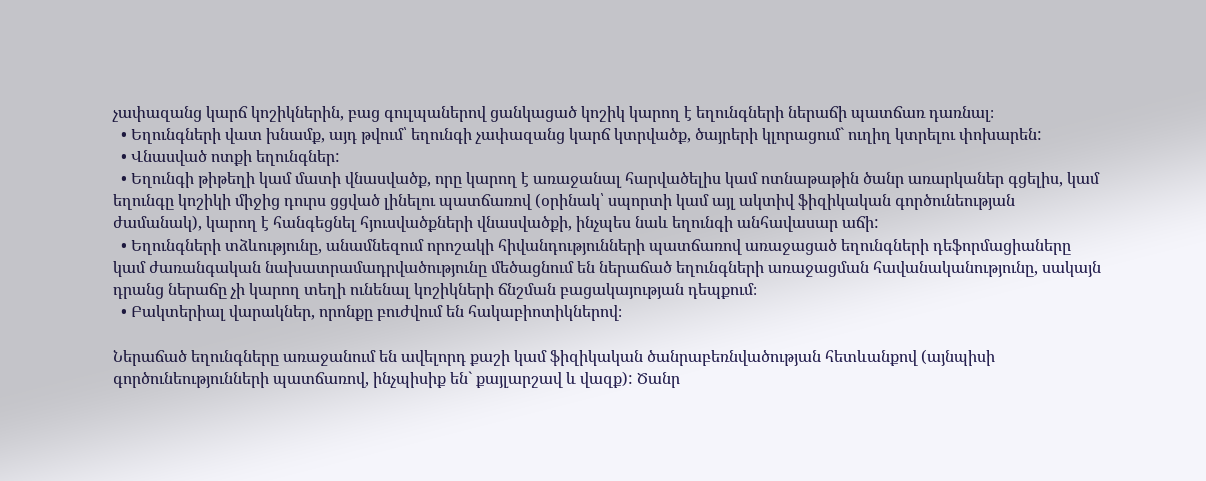չափազանց կարճ կոշիկներին, բաց գուլպաներով ցանկացած կոշիկ կարող է եղունգների ներաճի պատճառ դառնալ։
  • Եղունգների վատ խնամք, այդ թվում՝ եղունգի չափազանց կարճ կտրվածք, ծայրերի կլորացում` ուղիղ կտրելու փոխարեն:
  • Վնասված ոտքի եղունգներ:
  • Եղունգի թիթեղի կամ մատի վնասվածք, որը կարող է առաջանալ հարվածելիս կամ ոտնաթաթին ծանր առարկաներ գցելիս, կամ եղունգը կոշիկի միջից դուրս ցցված լինելու պատճառով (օրինակ՝ սպորտի կամ այլ ակտիվ ֆիզիկական գործունեության ժամանակ), կարող է հանգեցնել հյուսվածքների վնասվածքի, ինչպես նաև եղունգի անհավասար աճի:
  • Եղունգների տձևությունը, անամնեզում որոշակի հիվանդությունների պատճառով առաջացած եղունգների դեֆորմացիաները կամ ժառանգական նախատրամադրվածությունը մեծացնում են ներաճած եղունգների առաջացման հավանականությունը, սակայն դրանց ներաճը չի կարող տեղի ունենալ կոշիկների ճնշման բացակայության դեպքում։
  • Բակտերիալ վարակներ, որոնքը բուժվում են հակաբիոտիկներով։

Ներաճած եղունգները առաջանում են ավելորդ քաշի կամ ֆիզիկական ծանրաբեռնվածության հետևանքով (այնպիսի գործունեությունների պատճառով, ինչպիսիք են` քայլարշավ և վազք): Ծանր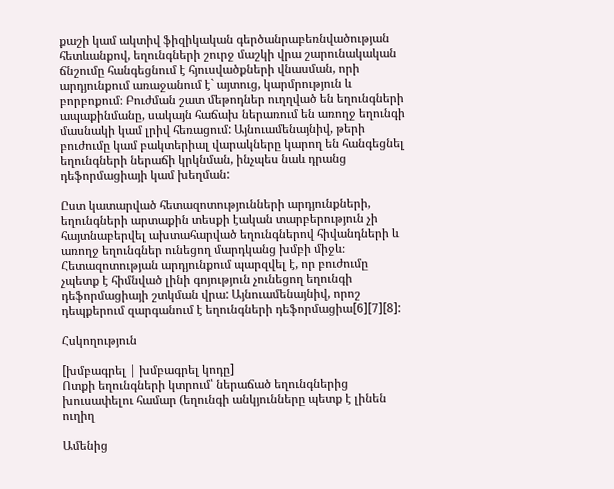քաշի կամ ակտիվ ֆիզիկական գերծանրաբեռնվածության հետևանքով, եղունգների շուրջ մաշկի վրա շարունակական ճնշումը հանգեցնում է հյուսվածքների վնասման, որի արդյունքում առաջանում է` այտուց, կարմրություն և բորբոքում։ Բուժման շատ մեթոդներ ուղղված են եղունգների ապաքինմանը, սակայն հաճախ ներառում են առողջ եղունգի մասնակի կամ լրիվ հեռացում: Այնուամենայնիվ, թերի բուժումը կամ բակտերիալ վարակները կարող են հանգեցնել եղունգների ներաճի կրկնման, ինչպես նաև դրանց դեֆորմացիայի կամ խեղման:

Ըստ կատարված հետազոտությունների արդյունքների, եղունգների արտաքին տեսքի էական տարբերություն չի հայտնաբերվել ախտահարված եղունգներով հիվանդների և առողջ եղունգներ ունեցող մարդկանց խմբի միջև։ Հետազոտության արդյունքում պարզվել է, որ բուժումը չպետք է հիմնված լինի գոյություն չունեցող եղունգի դեֆորմացիայի շտկման վրա: Այնուամենայնիվ, որոշ դեպքերում զարգանում է եղունգների դեֆորմացիա[6][7][8]:

Հսկողություն

[խմբագրել | խմբագրել կոդը]
Ոտքի եղունգների կտրում՝ ներաճած եղունգներից խուսափելու համար (եղունգի անկյունները պետք է լինեն ուղիղ

Ամենից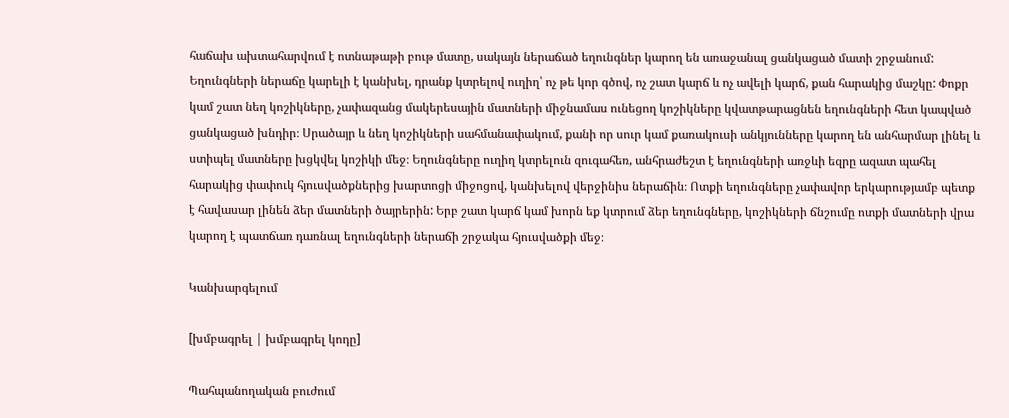հաճախ ախտահարվում է ոտնաթաթի բութ մատը, սակայն ներաճած եղունգներ կարող են առաջանալ ցանկացած մատի շրջանում: Եղունգների ներաճը կարելի է կանխել, դրանք կտրելով ուղիղ՝ ոչ թե կոր գծով, ոչ շատ կարճ և ոչ ավելի կարճ, քան հարակից մաշկը: Փոքր կամ շատ նեղ կոշիկները, չափազանց մակերեսային մատների միջնամաս ունեցող կոշիկները կվատթարացնեն եղունգների հետ կապված ցանկացած խնդիր։ Սրածայր և նեղ կոշիկների սահմանափակում, քանի որ սուր կամ քառակուսի անկյունները կարող են անհարմար լինել և ստիպել մատները խցկվել կոշիկի մեջ։ Եղունգները ուղիղ կտրելուն զուգահեռ, անհրաժեշտ է եղունգների առջևի եզրը ազատ պահել հարակից փափուկ հյուսվածքներից խարտոցի միջոցով, կանխելով վերջինիս ներաճին։ Ոտքի եղունգները չափավոր երկարությամբ պետք է հավասար լինեն ձեր մատների ծայրերին: Երբ շատ կարճ կամ խորն եք կտրում ձեր եղունգները, կոշիկների ճնշումը ոտքի մատների վրա կարող է պատճառ դառնալ եղունգների ներաճի շրջակա հյուսվածքի մեջ։

Կանխարգելում

[խմբագրել | խմբագրել կոդը]

Պահպանողական բուժում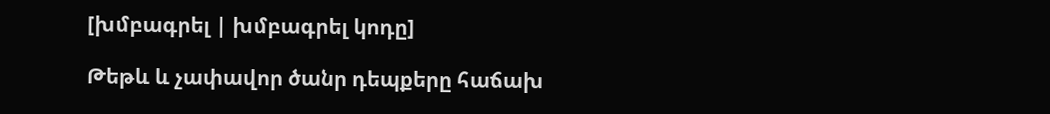[խմբագրել | խմբագրել կոդը]

Թեթև և չափավոր ծանր դեպքերը հաճախ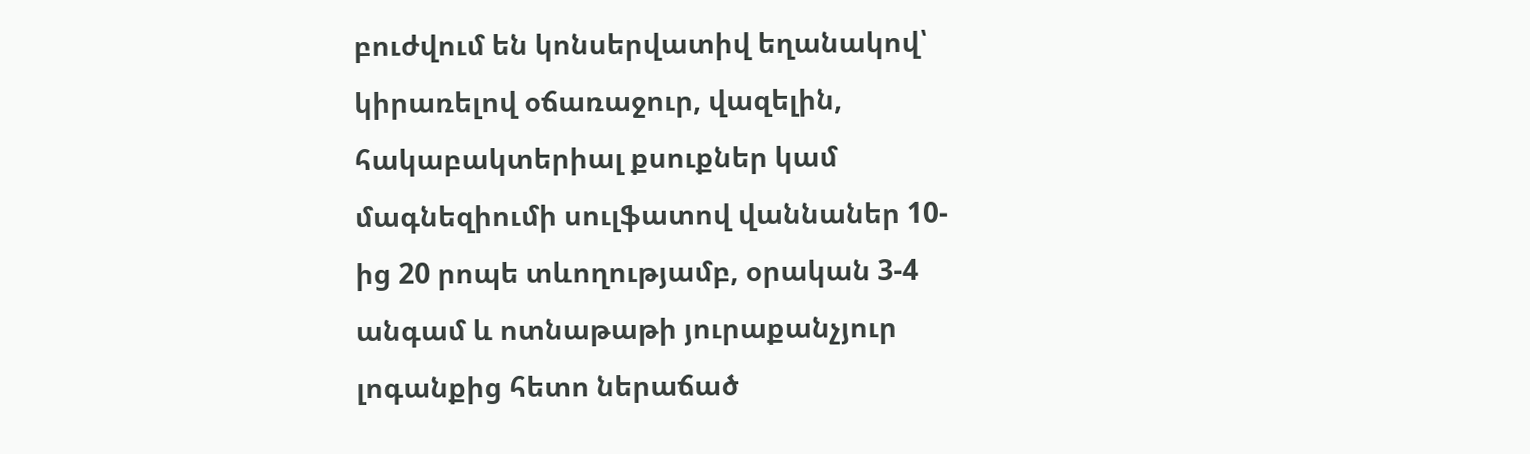բուժվում են կոնսերվատիվ եղանակով՝ կիրառելով օճառաջուր, վազելին, հակաբակտերիալ քսուքներ կամ մագնեզիումի սուլֆատով վաննաներ 10-ից 20 րոպե տևողությամբ, օրական 3-4 անգամ և ոտնաթաթի յուրաքանչյուր լոգանքից հետո ներաճած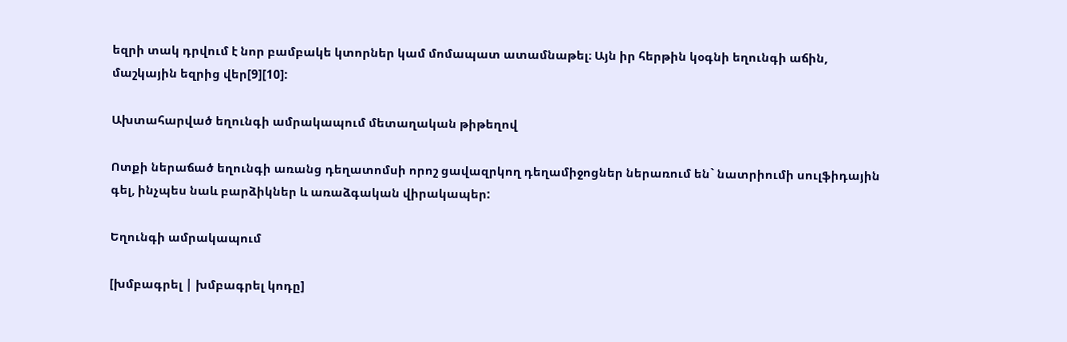եզրի տակ դրվում է նոր բամբակե կտորներ կամ մոմապատ ատամնաթել։ Այն իր հերթին կօգնի եղունգի աճին, մաշկային եզրից վեր[9][10]:

Ախտահարված եղունգի ամրակապում մետաղական թիթեղով

Ոտքի ներաճած եղունգի առանց դեղատոմսի որոշ ցավազրկող դեղամիջոցներ ներառում են` նատրիումի սուլֆիդային գել, ինչպես նաև բարձիկներ և առաձգական վիրակապեր:

Եղունգի ամրակապում

[խմբագրել | խմբագրել կոդը]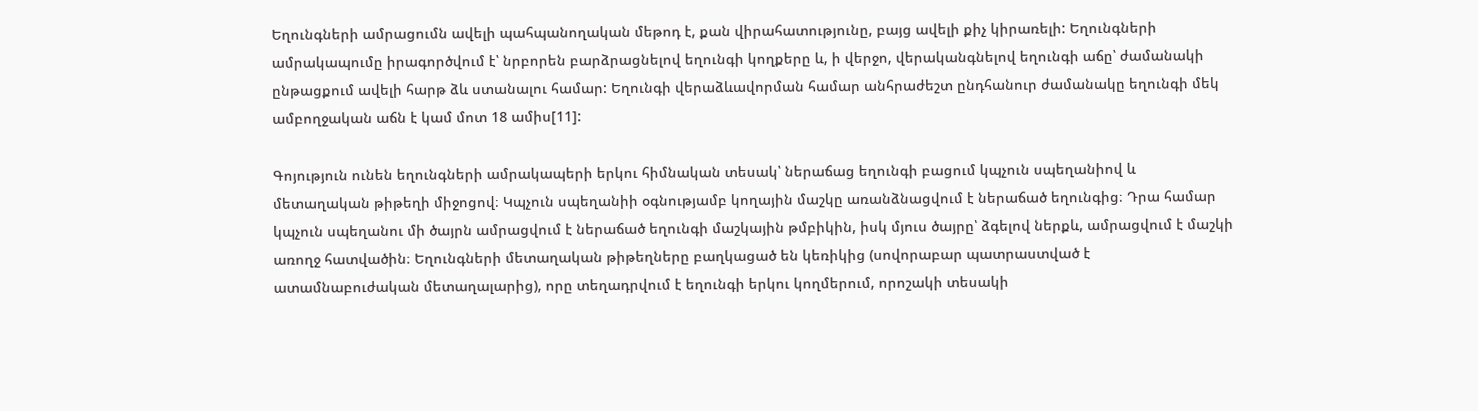Եղունգների ամրացումն ավելի պահպանողական մեթոդ է, քան վիրահատությունը, բայց ավելի քիչ կիրառելի: Եղունգների ամրակապումը իրագործվում է՝ նրբորեն բարձրացնելով եղունգի կողքերը և, ի վերջո, վերականգնելով եղունգի աճը՝ ժամանակի ընթացքում ավելի հարթ ձև ստանալու համար: Եղունգի վերաձևավորման համար անհրաժեշտ ընդհանուր ժամանակը եղունգի մեկ ամբողջական աճն է կամ մոտ 18 ամիս[11]:

Գոյություն ունեն եղունգների ամրակապերի երկու հիմնական տեսակ՝ ներաճաց եղունգի բացում կպչուն սպեղանիով և մետաղական թիթեղի միջոցով։ Կպչուն սպեղանիի օգնությամբ կողային մաշկը առանձնացվում է ներաճած եղունգից։ Դրա համար կպչուն սպեղանու մի ծայրն ամրացվում է ներաճած եղունգի մաշկային թմբիկին, իսկ մյուս ծայրը՝ ձգելով ներքև, ամրացվում է մաշկի առողջ հատվածին։ Եղունգների մետաղական թիթեղները բաղկացած են կեռիկից (սովորաբար պատրաստված է ատամնաբուժական մետաղալարից), որը տեղադրվում է եղունգի երկու կողմերում, որոշակի տեսակի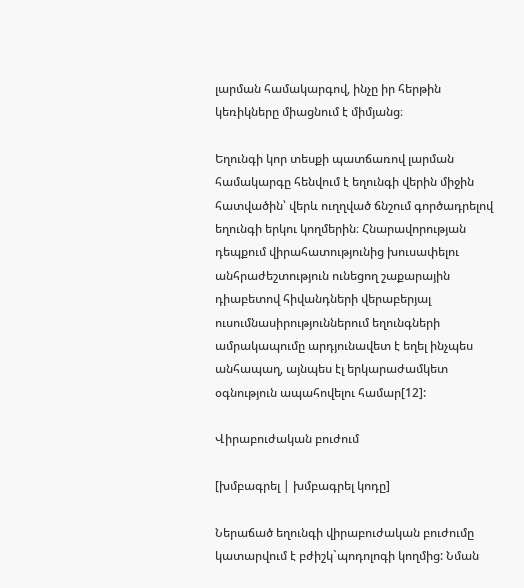լարման համակարգով, ինչը իր հերթին կեռիկները միացնում է միմյանց։

Եղունգի կոր տեսքի պատճառով լարման համակարգը հենվում է եղունգի վերին միջին հատվածին՝ վերև ուղղված ճնշում գործադրելով եղունգի երկու կողմերին։ Հնարավորության դեպքում վիրահատությունից խուսափելու անհրաժեշտություն ունեցող շաքարային դիաբետով հիվանդների վերաբերյալ ուսումնասիրություններում եղունգների ամրակապումը արդյունավետ է եղել ինչպես անհապաղ, այնպես էլ երկարաժամկետ օգնություն ապահովելու համար[12]:

Վիրաբուժական բուժում

[խմբագրել | խմբագրել կոդը]

Ներաճած եղունգի վիրաբուժական բուժումը կատարվում է բժիշկ`պոդոլոգի կողմից: Նման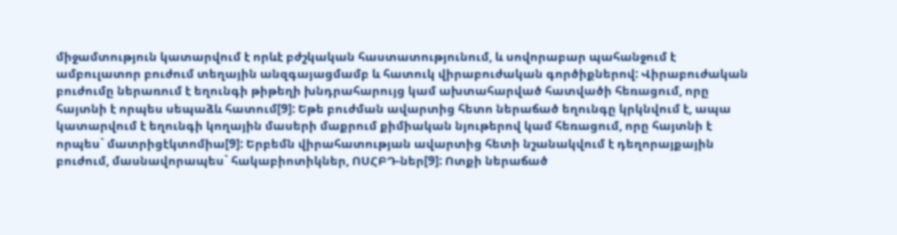միջամտություն կատարվում է որևէ բժշկական հաստատությունում, և սովորաբար պահանջում է ամբուլատոր բուժում տեղային անզգայացմամբ և հատուկ վիրաբուժական գործիքներով: Վիրաբուժական բուժումը ներառում է եղունգի թիթեղի խնդրահարույց կամ ախտահարված հատվածի հեռացում, որը հայտնի է որպես սեպաձև հատում[9]: Եթե բուժման ավարտից հետո ներաճած եղունգը կրկնվում է, ապա կատարվում է եղունգի կողային մասերի մաքրում քիմիական նյութերով կամ հեռացում, որը հայտնի է որպես` մատրիցէկտոմիա[9]: Երբեմն վիրահատության ավարտից հետի նշանակվում է դեղորայքային բուժում, մասնավորապես` հակաբիոտիկներ, ՈՍՀԲԴ-ներ[9]: Ոտքի ներաճած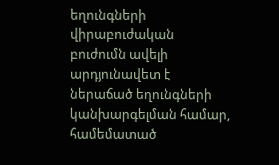եղունգների վիրաբուժական բուժումն ավելի արդյունավետ է ներաճած եղունգների կանխարգելման համար, համեմատած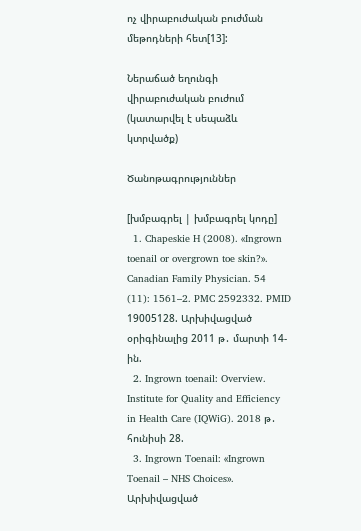ոչ վիրաբուժական բուժման մեթոդների հետ[13]:

Ներաճած եղունգի վիրաբուժական բուժում (կատարվել է սեպաձև կտրվածք)

Ծանոթագրություններ

[խմբագրել | խմբագրել կոդը]
  1. Chapeskie H (2008). «Ingrown toenail or overgrown toe skin?». Canadian Family Physician. 54 (11): 1561–2. PMC 2592332. PMID 19005128. Արխիվացված օրիգինալից 2011 թ․ մարտի 14-ին.
  2. Ingrown toenail: Overview. Institute for Quality and Efficiency in Health Care (IQWiG). 2018 թ․ հունիսի 28.
  3. Ingrown Toenail: «Ingrown Toenail – NHS Choices». Արխիվացված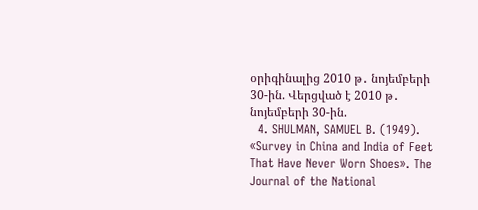օրիգինալից 2010 թ․ նոյեմբերի 30-ին. Վերցված է 2010 թ․ նոյեմբերի 30-ին.
  4. SHULMAN, SAMUEL B. (1949). «Survey in China and India of Feet That Have Never Worn Shoes». The Journal of the National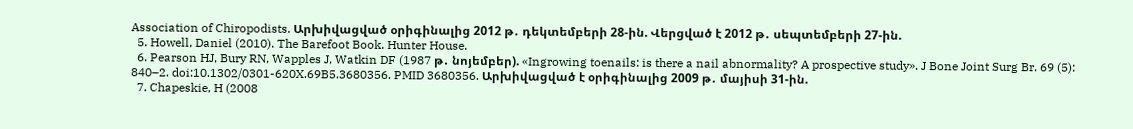Association of Chiropodists. Արխիվացված օրիգինալից 2012 թ․ դեկտեմբերի 28-ին. Վերցված է 2012 թ․ սեպտեմբերի 27-ին.
  5. Howell, Daniel (2010). The Barefoot Book. Hunter House.
  6. Pearson HJ, Bury RN, Wapples J, Watkin DF (1987 թ․ նոյեմբեր). «Ingrowing toenails: is there a nail abnormality? A prospective study». J Bone Joint Surg Br. 69 (5): 840–2. doi:10.1302/0301-620X.69B5.3680356. PMID 3680356. Արխիվացված է օրիգինալից 2009 թ․ մայիսի 31-ին.
  7. Chapeskie, H (2008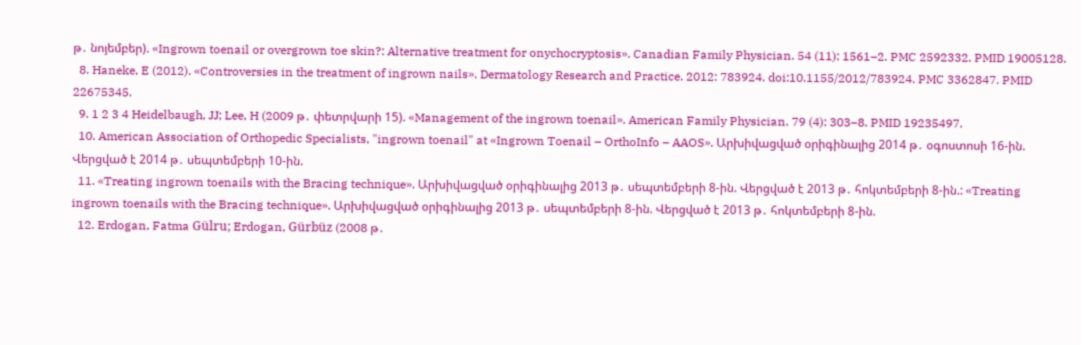թ․ նոյեմբեր). «Ingrown toenail or overgrown toe skin?: Alternative treatment for onychocryptosis». Canadian Family Physician. 54 (11): 1561–2. PMC 2592332. PMID 19005128.
  8. Haneke, E (2012). «Controversies in the treatment of ingrown nails». Dermatology Research and Practice. 2012: 783924. doi:10.1155/2012/783924. PMC 3362847. PMID 22675345.
  9. 1 2 3 4 Heidelbaugh, JJ; Lee, H (2009 թ․ փետրվարի 15). «Management of the ingrown toenail». American Family Physician. 79 (4): 303–8. PMID 19235497.
  10. American Association of Orthopedic Specialists, "ingrown toenail" at «Ingrown Toenail – OrthoInfo – AAOS». Արխիվացված օրիգինալից 2014 թ․ օգոստոսի 16-ին. Վերցված է 2014 թ․ սեպտեմբերի 10-ին.
  11. «Treating ingrown toenails with the Bracing technique». Արխիվացված օրիգինալից 2013 թ․ սեպտեմբերի 8-ին. Վերցված է 2013 թ․ հոկտեմբերի 8-ին.: «Treating ingrown toenails with the Bracing technique». Արխիվացված օրիգինալից 2013 թ․ սեպտեմբերի 8-ին. Վերցված է 2013 թ․ հոկտեմբերի 8-ին.
  12. Erdogan, Fatma Gülru; Erdogan, Gürbüz (2008 թ․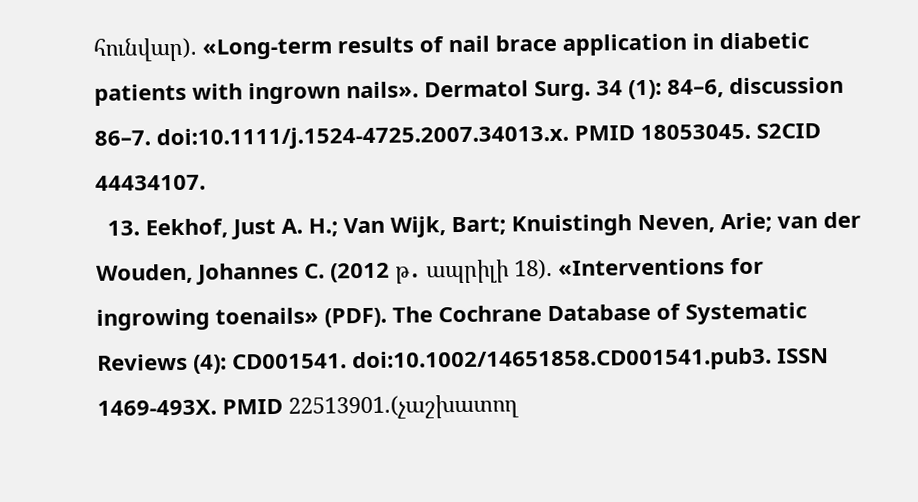հունվար). «Long-term results of nail brace application in diabetic patients with ingrown nails». Dermatol Surg. 34 (1): 84–6, discussion 86–7. doi:10.1111/j.1524-4725.2007.34013.x. PMID 18053045. S2CID 44434107.
  13. Eekhof, Just A. H.; Van Wijk, Bart; Knuistingh Neven, Arie; van der Wouden, Johannes C. (2012 թ․ ապրիլի 18). «Interventions for ingrowing toenails» (PDF). The Cochrane Database of Systematic Reviews (4): CD001541. doi:10.1002/14651858.CD001541.pub3. ISSN 1469-493X. PMID 22513901.(չաշխատող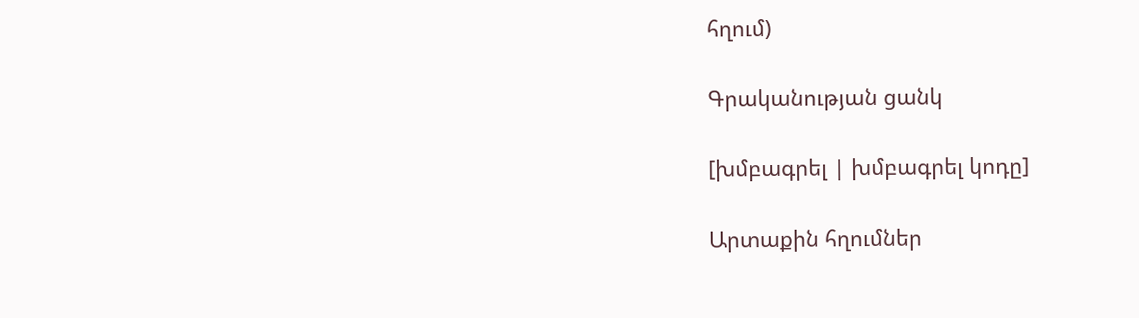հղում)

Գրականության ցանկ

[խմբագրել | խմբագրել կոդը]

Արտաքին հղումներ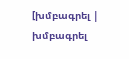[խմբագրել | խմբագրել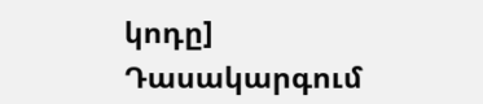կոդը]
Դասակարգում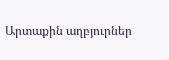Արտաքին աղբյուրներ